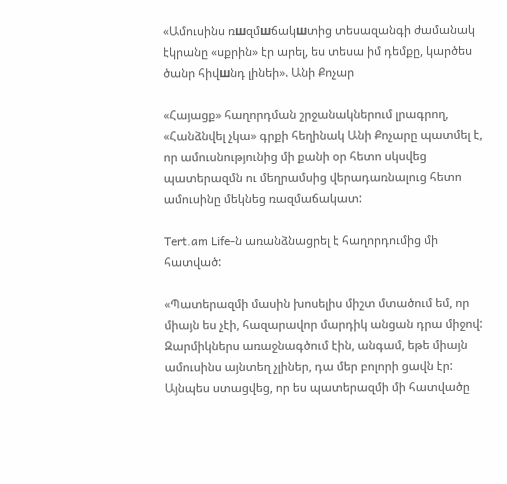«Ամուսինս ռшզմшճակшտից տեսազանգի ժամանակ էկրանը «սքրին» էր արել, ես տեսա իմ դեմքը, կարծես ծանր հիվшնդ լինեի». Անի Քոչար

«Հայացք» հաղորդման շրջանակներում լրագրող, «Հանձնվել չկա» գրքի հեղինակ Անի Քոչարը պատմել է, որ ամուսնությունից մի քանի օր հետո սկսվեց պատերազմն ու մեղրամսից վերադառնալուց հետո ամուսինը մեկնեց ռազմաճակատ:

Tert.am Life-ն առանձնացրել է հաղորդումից մի հատված:

«Պատերազմի մասին խոսելիս միշտ մտածում եմ, որ միայն ես չէի, հազարավոր մարդիկ անցան դրա միջով: Զարմիկներս առաջնագծում էին, անգամ, եթե միայն ամուսինս այնտեղ չլիներ, դա մեր բոլորի ցավն էր: Այնպես ստացվեց, որ ես պատերազմի մի հատվածը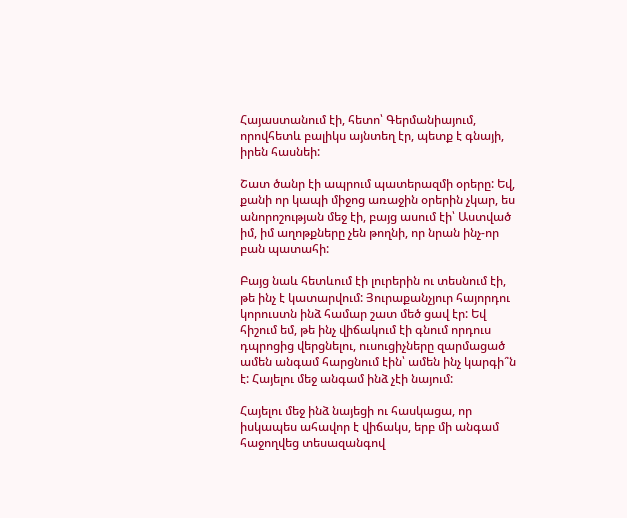Հայաստանում էի, հետո՝ Գերմանիայում, որովհետև բալիկս այնտեղ էր, պետք է գնայի, իրեն հասնեի:

Շատ ծանր էի ապրում պատերազմի օրերը: Եվ, քանի որ կապի միջոց առաջին օրերին չկար, ես անորոշության մեջ էի, բայց ասում էի՝ Աստված իմ, իմ աղոթքները չեն թողնի, որ նրան ինչ-որ բան պատահի:

Բայց նաև հետևում էի լուրերին ու տեսնում էի, թե ինչ է կատարվում: Յուրաքանչյուր հայորդու կորուստն ինձ համար շատ մեծ ցավ էր: Եվ հիշում եմ, թե ինչ վիճակում էի գնում որդուս դպրոցից վերցնելու, ուսուցիչները զարմացած ամեն անգամ հարցնում էին՝ ամեն ինչ կարգի՞ն է: Հայելու մեջ անգամ ինձ չէի նայում:

Հայելու մեջ ինձ նայեցի ու հասկացա, որ իսկապես ահավոր է վիճակս, երբ մի անգամ հաջողվեց տեսազանգով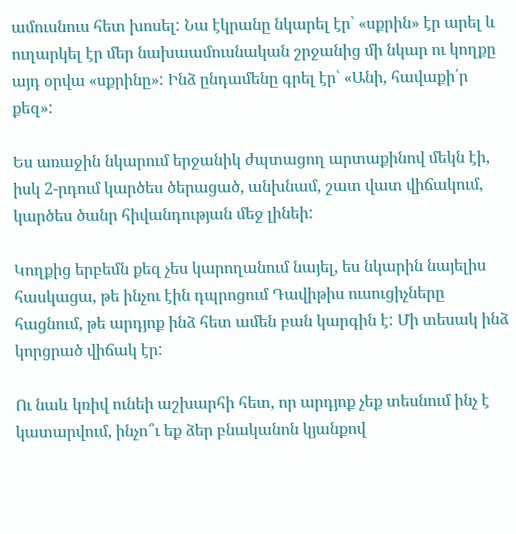ամուսնուս հետ խոսել: Նա էկրանը նկարել էր՝ «սքրին» էր արել և ուղարկել էր մեր նախաամուսնական շրջանից մի նկար ու կողքը այդ օրվա «սքրինը»: Ինձ ընդամենը գրել էր՝ «Անի, հավաքի՛ր քեզ»:

Ես առաջին նկարում երջանիկ ժպտացող արտաքինով մեկն էի, իսկ 2-րդում կարծես ծերացած, անխնամ, շատ վատ վիճակում, կարծես ծանր հիվանդության մեջ լինեի:

Կողքից երբեմն քեզ չես կարողանում նայել, ես նկարին նայելիս հասկացա, թե ինչու էին դպրոցում Դավիթիս ուսուցիչները հացնում, թե արդյոք ինձ հետ ամեն բան կարգին է: Մի տեսակ ինձ կորցրած վիճակ էր:

Ու նաև կռիվ ունեի աշխարհի հետ, որ արդյոք չեք տեսնում ինչ է կատարվում, ինչո՞ւ եք ձեր բնականոն կյանքով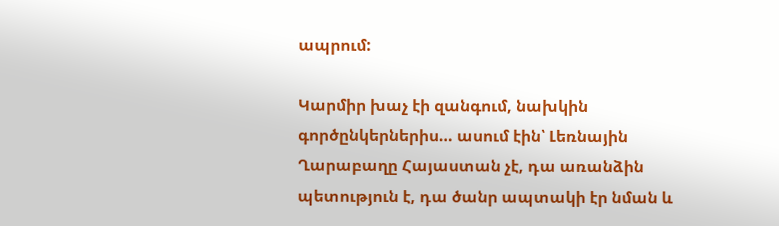ապրում:

Կարմիր խաչ էի զանգում, նախկին գործընկերներիս… ասում էին՝ Լեռնային Ղարաբաղը Հայաստան չէ, դա առանձին պետություն է, դա ծանր ապտակի էր նման և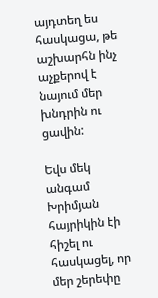այդտեղ ես հասկացա, թե աշխարհն ինչ աչքերով է նայում մեր խնդրին ու ցավին:

Եվս մեկ անգամ Խրիմյան հայրիկին էի հիշել ու հասկացել, որ մեր շերեփը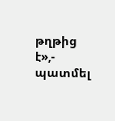թղթից է»,- պատմել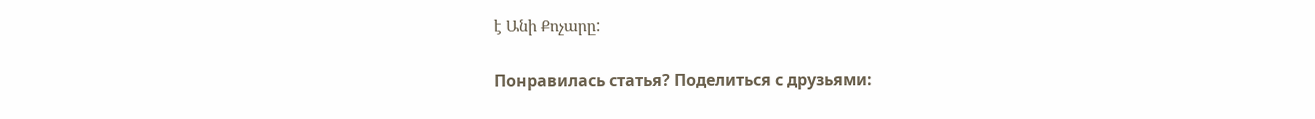է Անի Քոչարը:

Понравилась статья? Поделиться с друзьями: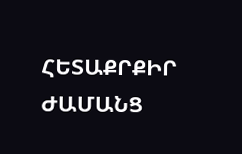ՀԵՏԱՔՐՔԻՐ ԺԱՄԱՆՑ